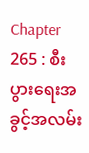Chapter 265 : စီးပွားရေးအခွင့်အလမ်း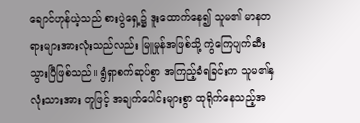ချောင်ဟုန်ယဲ့သည် စားပွဲရှေ့၌ ဒူးထောက်နေ၍ သူမ၏ မာနတရားများအားလုံးသည်လည်း မြူမှုန်အဖြစ်သို့ ကွဲကြေပျက်ဆီးသွားပြီဖြစ်သည်။ ရွံရှာစက်ဆုပ်စွာ အကြည့်ခံရခြင်းက သူမ၏နှလုံးသားအား တူဖြင့် အချက်ပေါင်းများစွာ ထုရိုက်နေသည့်အ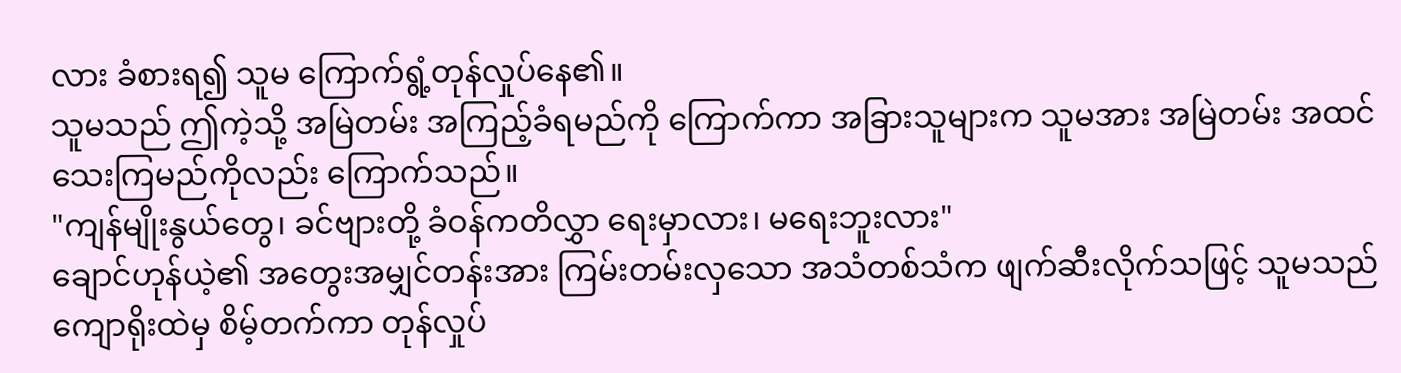လား ခံစားရ၍ သူမ ကြောက်ရွံ့တုန်လှုပ်နေ၏။
သူမသည် ဤကဲ့သို့ အမြဲတမ်း အကြည့်ခံရမည်ကို ကြောက်ကာ အခြားသူများက သူမအား အမြဲတမ်း အထင်သေးကြမည်ကိုလည်း ကြောက်သည်။
"ကျန်မျိုးနွယ်တွေ၊ ခင်ဗျားတို့ ခံဝန်ကတိလွှာ ရေးမှာလား၊ မရေးဘူးလား"
ချောင်ဟုန်ယဲ့၏ အတွေးအမျှင်တန်းအား ကြမ်းတမ်းလှသော အသံတစ်သံက ဖျက်ဆီးလိုက်သဖြင့် သူမသည် ကျောရိုးထဲမှ စိမ့်တက်ကာ တုန်လှုပ်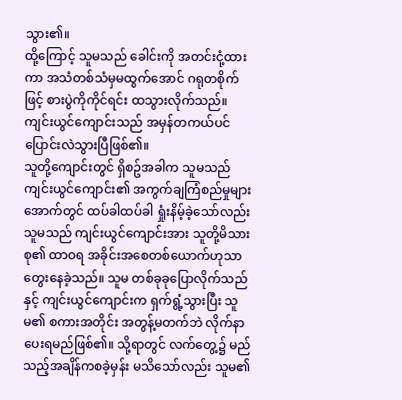သွား၏။
ထို့ကြောင့် သူမသည် ခေါင်းကို အတင်းငုံ့ထားကာ အသံတစ်သံမှမထွက်အောင် ဂရုတစိုက်ဖြင့် စားပွဲကိုကိုင်ရင်း ထသွားလိုက်သည်။
ကျင်းယွင်ကျောင်းသည် အမှန်တကယ်ပင် ပြောင်းလဲသွားပြီဖြစ်၏။
သူတို့ကျောင်းတွင် ရှိစဥ်အခါက သူမသည် ကျင်းယွင်ကျောင်း၏ အကွက်ချကြံစည်မှုများအောက်တွင် ထပ်ခါထပ်ခါ ရှုံးနိမ့်ခဲ့သော်လည်း သူမသည် ကျင်းယွင်ကျောင်းအား သူတို့မိသားစု၏ ထာဝရ အခိုင်းအစေတစ်ယောက်ဟုသာ တွေးနေခဲ့သည်။ သူမ တစ်ခုခုပြောလိုက်သည်နှင့် ကျင်းယွင်ကျောင်းက ရှက်ရွံ့သွားပြီး သူမ၏ စကားအတိုင်း အတွန့်မတက်ဘဲ လိုက်နာပေးရမည်ဖြစ်၏။ သို့ရာတွင် လက်တွေ့၌ မည်သည့်အချိန်ကစခဲ့မှန်း မသိသော်လည်း သူမ၏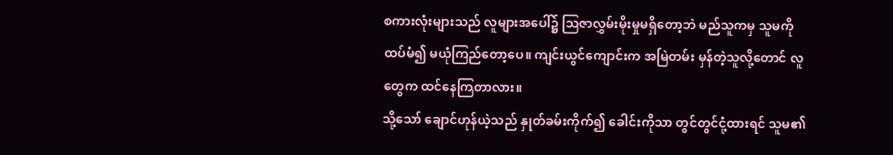စကားလုံးများသည် လူများအပေါ်၌ ဩဇာလွှမ်းမိုးမှုမရှိတော့ဘဲ မည်သူကမှ သူမကို ထပ်မံ၍ မယုံကြည်တော့ပေ။ ကျင်းယွင်ကျောင်းက အမြဲတမ်း မှန်တဲ့သူလို့တောင် လူတွေက ထင်နေကြတာလား။
သို့သော် ချောင်ဟုန်ယဲ့သည် နှုတ်ခမ်းကိုက်၍ ခေါင်းကိုသာ တွင်တွင်ငုံ့ထားရင် သူမ၏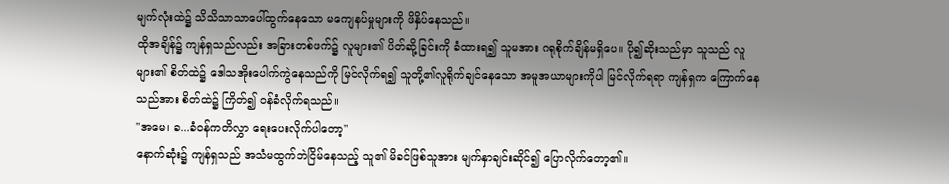မျက်လုံးထဲ၌ သိသိသာသာပေါ်ထွက်နေသော မကျေနပ်မှုများကို ဖိနှိပ်နေသည်။
ထိုအချိန်၌ ကျန်ရှသည်လည်း အခြားတစ်ဖက်၌ လူများ၏ ပိတ်ဆို့ခြင်းကို ခံထားရ၍ သူမအား ဂရုစိုက်ချိန်မရှိပေ။ ပို၍ဆိုးသည်မှာ သူသည် လူများ၏ စိတ်ထဲ၌ ဒေါသအိုးပေါက်ကွဲနေသည်ကို မြင်လိုက်ရ၍ သူတို့၏လူရိုက်ချင်နေသော အမူအယာများကိုပါ မြင်လိုက်ရရာ ကျန်ရှက ကြောက်နေသည်အား စိတ်ထဲ၌ ကြိတ်၍ ဝန်ခံလိုက်ရသည်။
"အမေ၊ ခ...ခံဝန်ကတိလွှာ ရေးပေးလိုက်ပါတော့"
နောက်ဆုံး၌ ကျန်ရှသည် အသံမထွက်ဘဲငြိမ်နေသည့် သူ၏ မိခင်ဖြစ်သူအား မျက်နှာချင်းဆိုင်၍ ပြောလိုက်တော့၏။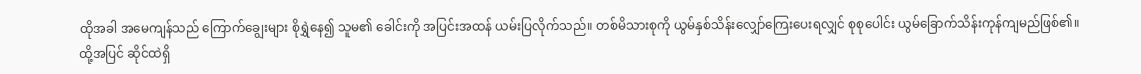ထိုအခါ အမေကျန်သည် ကြောက်ချွေးများ စိုရွှဲနေ၍ သူမ၏ ခေါင်းကို အပြင်းအထန် ယမ်းပြလိုက်သည်။ တစ်မိသားစုကို ယွမ်နှစ်သိန်းလျှော်ကြေးပေးရလျှင် စုစုပေါင်း ယွမ်ခြောက်သိန်းကုန်ကျမည်ဖြစ်၏။
ထို့အပြင် ဆိုင်ထဲရှိ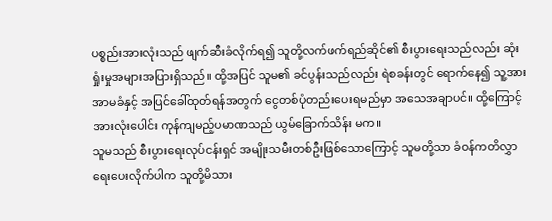ပစ္စည်းအားလုံးသည် ဖျက်ဆီးခံလိုက်ရ၍ သူတို့လက်ဖက်ရည်ဆိုင်၏ စီးပွားရေးသည်လည်း ဆုံးရှုံးမှုအများအပြားရှိသည်။ ထို့အပြင် သူမ၏ ခင်ပွန်းသည်လည်း ရဲစခန်းတွင် ရောက်နေ၍ သူ့အား အာမခံနှင့် အပြင်ခေါ်ထုတ်ရန်အတွက် ငွေတစ်ပုံတည်းပေးရမည်မှာ အသေအချာပင်။ ထို့ကြောင့် အားလုံးပေါင်း ကုန်ကျမည့်ပမာဏသည် ယွမ်ခြောက်သိန်း မက။
သူမသည် စီးပွားရေးလုပ်ငန်းရှင် အမျိုးသမီးတစ်ဦးဖြစ်သောကြောင့် သူမတို့သာ ခံဝန်ကတိလွှာရေးပေးလိုက်ပါက သူတို့မိသား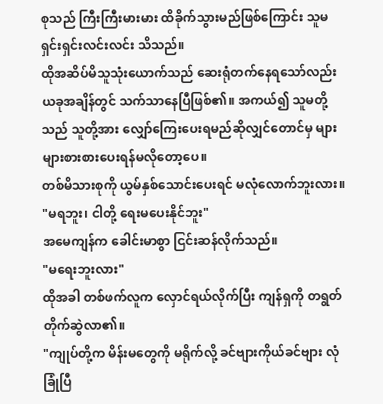စုသည် ကြီးကြီးမားမား ထိခိုက်သွားမည်ဖြစ်ကြောင်း သူမ ရှင်းရှင်းလင်းလင်း သိသည်။
ထိုအဆိပ်မိသူသုံးယောက်သည် ဆေးရုံတက်နေရသော်လည်း ယခုအချိန်တွင် သက်သာနေပြီဖြစ်၏။ အကယ်၍ သူမတို့သည် သူတို့အား လျှော်ကြေးပေးရမည်ဆိုလျှင်တောင်မှ များများစားစားပေးရန်မလိုတော့ပေ။
တစ်မိသားစုကို ယွမ်နှစ်သောင်းပေးရင် မလုံလောက်ဘူးလား။
"မရဘူး၊ ငါတို့ ရေးမပေးနိုင်ဘူး"
အမေကျန်က ခေါင်းမာစွာ ငြင်းဆန်လိုက်သည်။
"မရေးဘူးလား"
ထိုအခါ တစ်ဖက်လူက လှောင်ရယ်လိုက်ပြီး ကျန်ရှကို တရွတ်တိုက်ဆွဲလာ၏။
"ကျုပ်တို့က မိန်းမတွေကို မရိုက်လို့ ခင်ဗျားကိုယ်ခင်ဗျား လုံခြုံပြီ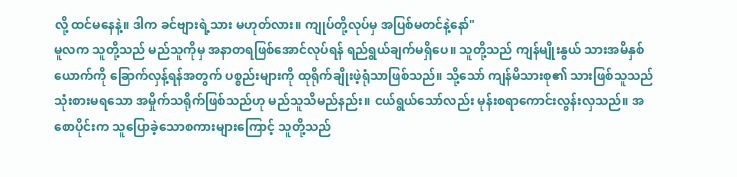လို့ ထင်မနေနဲ့။ ဒါက ခင်ဗျားရဲ့သား မဟုတ်လား။ ကျုပ်တို့လုပ်မှ အပြစ်မတင်နဲ့နော်"
မူလက သူတို့သည် မည်သူကိုမှ အနာတရဖြစ်အောင်လုပ်ရန် ရည်ရွယ်ချက်မရှိပေ။ သူတို့သည် ကျန်မျိုးနွယ် သားအမိနှစ်ယောက်ကို ခြောက်လှန့်ရန်အတွက် ပစ္စည်းများကို ထုရိုက်ချိုးဖဲ့ရုံသာဖြစ်သည်။ သို့သော် ကျန်မိသားစု၏ သားဖြစ်သူသည် သုံးစားမရသော အမှိုက်သရိုက်ဖြစ်သည်ဟု မည်သူသိမည်နည်း။ ငယ်ရွယ်သော်လည်း မုန်းစရာကောင်းလွန်းလှသည်။ အစောပိုင်းက သူပြောခဲ့သောစကားများကြောင့် သူတို့သည်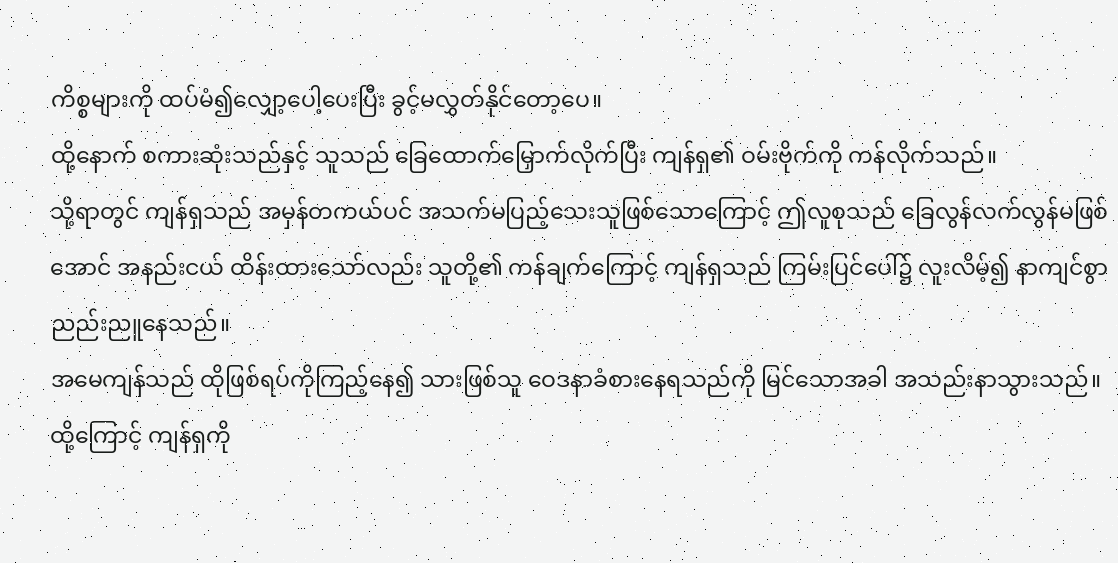ကိစ္စများကို ထပ်မံ၍လျှော့ပေါ့ပေးပြီး ခွင့်မလွှတ်နိုင်တော့ပေ။
ထို့နောက် စကားဆုံးသည်နှင့် သူသည် ခြေထောက်မြှောက်လိုက်ပြီး ကျန်ရှ၏ ဝမ်းဗိုက်ကို ကန်လိုက်သည်။
သို့ရာတွင် ကျန်ရှသည် အမှန်တကယ်ပင် အသက်မပြည့်သေးသူဖြစ်သောကြောင့် ဤလူစုသည် ခြေလွန်လက်လွန်မဖြစ်အောင် အနည်းငယ် ထိန်းထားသော်လည်း သူတို့၏ ကန်ချက်ကြောင့် ကျန်ရှသည် ကြမ်းပြင်ပေါ်၌ လူးလိမ့်၍ နာကျင်စွာ ညည်းညူနေသည်။
အမေကျန်သည် ထိုဖြစ်ရပ်ကိုကြည့်နေ၍ သားဖြစ်သူ ဝေဒနာခံစားနေရသည်ကို မြင်သောအခါ အသည်းနာသွားသည်။
ထို့ကြောင့် ကျန်ရှကို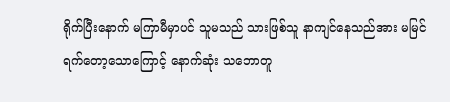ရိုက်ပြီးနောက် မကြာမီမှာပင် သူမသည် သားဖြစ်သူ နာကျင်နေသည်အား မမြင်ရက်တော့သောကြောင့် နောက်ဆုံး သဘောတူ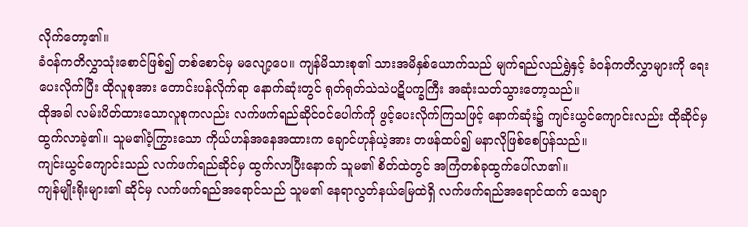လိုက်တော့၏။
ခံဝန်ကတိလွှာသုံးစောင်ဖြစ်၍ တစ်စောင်မှ မလျော့ပေ။ ကျန်မိသားစု၏ သားအမိနှစ်ယောက်သည် မျက်ရည်လည်ရွှဲနှင့် ခံဝန်ကတိလွှာများကို ရေးပေးလိုက်ပြီး ထိုလူစုအား တောင်းပန်လိုက်ရာ နောက်ဆုံးတွင် ရုတ်ရုတ်သဲသဲပဋိပက္ခကြီး အဆုံးသတ်သွားတော့သည်။
ထိုအခါ လမ်းပိတ်ထားသောလူစုကလည်း လက်ဖက်ရည်ဆိုင်ဝင်ပေါက်ကို ဖွင့်ပေးလိုက်ကြသဖြင့် နောက်ဆုံး၌ ကျင်းယွင်ကျောင်းလည်း ထိုဆိုင်မှ ထွက်လာခဲ့၏။ သူမ၏ဝံ့ကြွားသော ကိုယ်ဟန်အနေအထားက ချောင်ဟုန်ယဲ့အား တဖန်ထပ်၍ မနာလိုဖြစ်စေပြန်သည်။
ကျင်းယွင်ကျောင်းသည် လက်ဖက်ရည်ဆိုင်မှ ထွက်လာပြီးနောက် သူမ၏ စိတ်ထဲတွင် အကြံတစ်ခုထွက်ပေါ်လာ၏။
ကျန်မျိုးရိုးများ၏ ဆိုင်မှ လက်ဖက်ရည်အရောင်သည် သူမ၏ နေရာလွတ်နယ်မြေထဲရှိ လက်ဖက်ရည်အရောင်ထက် သေချာ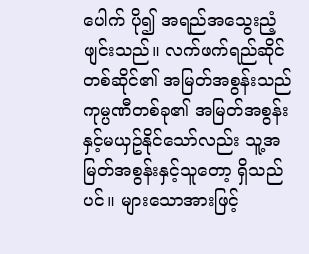ပေါက် ပို၍ အရည်အသွေးညံ့ဖျင်းသည်။ လက်ဖက်ရည်ဆိုင်တစ်ဆိုင်၏ အမြတ်အစွန်းသည် ကုမ္ပဏီတစ်ခု၏ အမြတ်အစွန်းနှင့်မယှဥ်နိုင်သော်လည်း သူ့အမြတ်အစွန်းနှင့်သူတော့ ရှိသည်ပင်။ များသောအားဖြင့်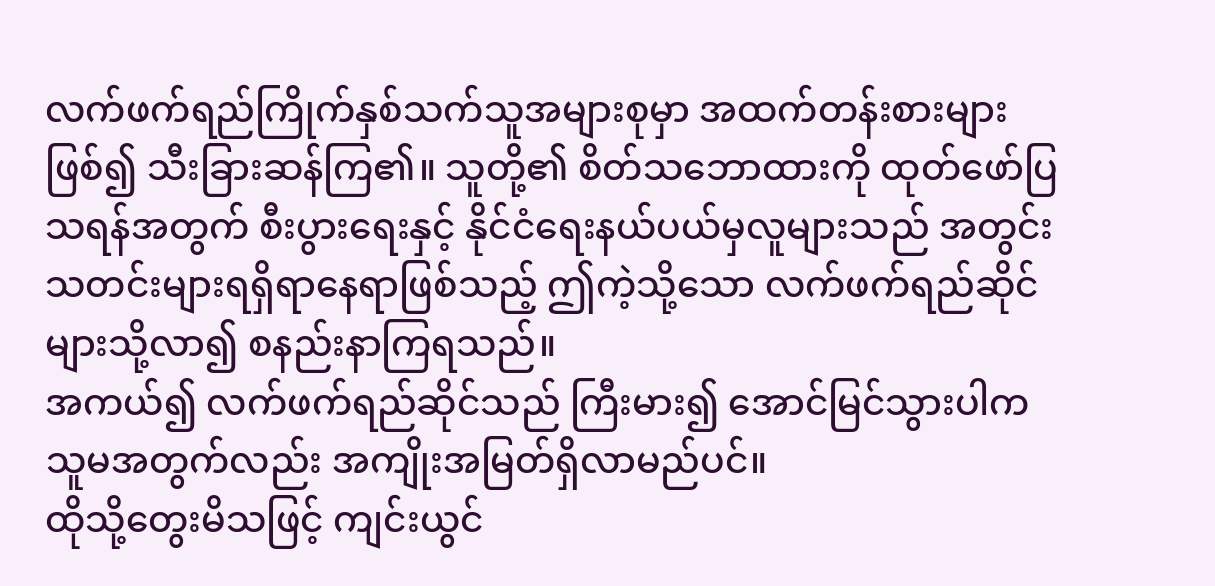လက်ဖက်ရည်ကြိုက်နှစ်သက်သူအများစုမှာ အထက်တန်းစားများဖြစ်၍ သီးခြားဆန်ကြ၏။ သူတို့၏ စိတ်သဘောထားကို ထုတ်ဖော်ပြသရန်အတွက် စီးပွားရေးနှင့် နိုင်ငံရေးနယ်ပယ်မှလူများသည် အတွင်းသတင်းများရရှိရာနေရာဖြစ်သည့် ဤကဲ့သို့သော လက်ဖက်ရည်ဆိုင်များသို့လာ၍ စနည်းနာကြရသည်။
အကယ်၍ လက်ဖက်ရည်ဆိုင်သည် ကြီးမား၍ အောင်မြင်သွားပါက သူမအတွက်လည်း အကျိုးအမြတ်ရှိလာမည်ပင်။
ထိုသို့တွေးမိသဖြင့် ကျင်းယွင်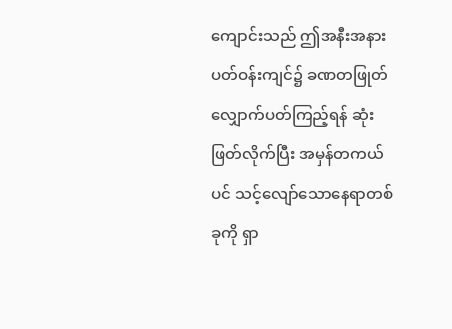ကျောင်းသည် ဤအနီးအနားပတ်ဝန်းကျင်၌ ခဏတဖြုတ် လျှောက်ပတ်ကြည့်ရန် ဆုံးဖြတ်လိုက်ပြီး အမှန်တကယ်ပင် သင့်လျော်သောနေရာတစ်ခုကို ရှာ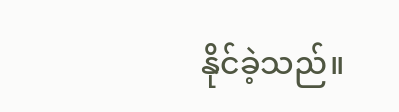နိုင်ခဲ့သည်။